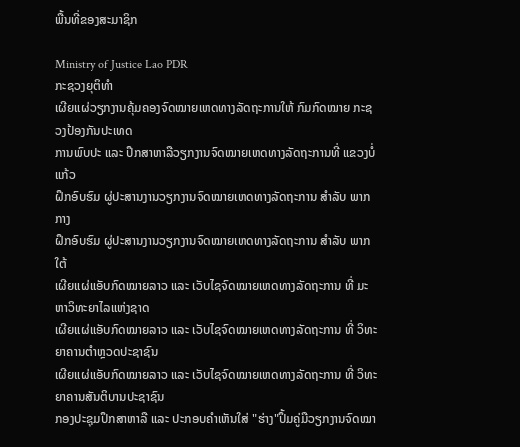ພື້ນທີ່ຂອງສະມາຊິກ

Ministry of Justice Lao PDR
ກະຊວງຍຸຕິທຳ
ເຜີຍແຜ່ວຽກງານຄຸ້ມຄອງຈົດໝາຍເຫດທາງລັດຖະການໃຫ້ ກົມກົດໝາຍ ກະຊວງປ້ອງກັນປະເທດ
ການພົບປະ ແລະ ປຶກສາຫາລືວຽກງານຈົດໝາຍເຫດທາງລັດຖະການທີ່ ແຂວງບໍ່ແກ້ວ
ຝຶກອົບຮົມ ຜູ່ປະສານງານວຽກງານຈົດໝາຍເຫດທາງລັດຖະການ ສຳລັບ ພາກກາງ
ຝຶກອົບຮົມ ຜູ່ປະສານງານວຽກງານຈົດໝາຍເຫດທາງລັດຖະການ ສຳລັບ ພາກໃຕ້
ເຜີຍແຜ່ແອັບກົດໝາຍລາວ ແລະ ເວັບໄຊຈົດໝາຍເຫດທາງລັດຖະການ ທີ່ ມະຫາວິທະຍາໄລແຫ່ງຊາດ
ເຜີຍແຜ່ແອັບກົດໝາຍລາວ ແລະ ເວັບໄຊຈົດໝາຍເຫດທາງລັດຖະການ ທີ່ ວິທະຍາຄານຕຳຫຼວດປະຊາຊົນ
ເຜີຍແຜ່ແອັບກົດໝາຍລາວ ແລະ ເວັບໄຊຈົດໝາຍເຫດທາງລັດຖະການ ທີ່ ວິທະຍາຄານສັນຕິບານປະຊາຊົນ
ກອງປະຊຸມປຶກສາຫາລື ແລະ ປະກອບຄໍາເຫັນໃສ່ "ຮ່າງ"ປຶ້ມຄູ່ມືວຽກງານຈົດໝາ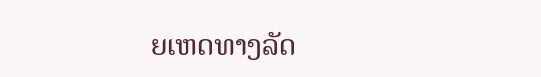ຍເຫດທາງລັດ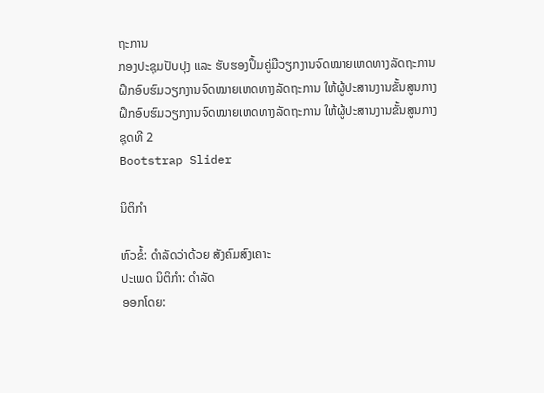ຖະການ
ກອງປະຊຸມປັບປຸງ ແລະ ຮັບຮອງປຶ້ມຄູ່ມືວຽກງານຈົດໝາຍເຫດທາງລັດຖະການ
ຝຶກອົບຮົມວຽກງານຈົດໝາຍເຫດທາງລັດຖະການ ໃຫ້ຜູ້ປະສານງານຂັ້ນສູນກາງ
ຝຶກອົບຮົມວຽກງານຈົດໝາຍເຫດທາງລັດຖະການ ໃຫ້ຜູ້ປະສານງານຂັ້ນສູນກາງ ຊຸດທີ 2
Bootstrap Slider

ນິຕິກໍາ

ຫົວຂໍ້: ດຳລັດວ່າດ້ວຍ ສັງຄົມສົງເຄາະ
ປະເພດ ນິຕິກໍາ: ດໍາລັດ
ອອກໂດຍ: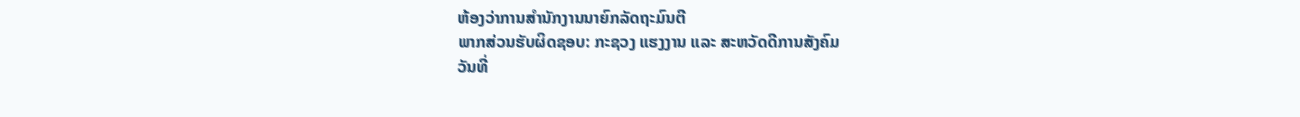ຫ້ອງວ່າການສຳນັກງານນາຍົກລັດຖະມົນຕີ
ພາກສ່ວນຮັບຜິດຊອບ: ກະຊວງ ແຮງງານ ແລະ ສະຫວັດດີການສັງຄົມ
ວັນທີ່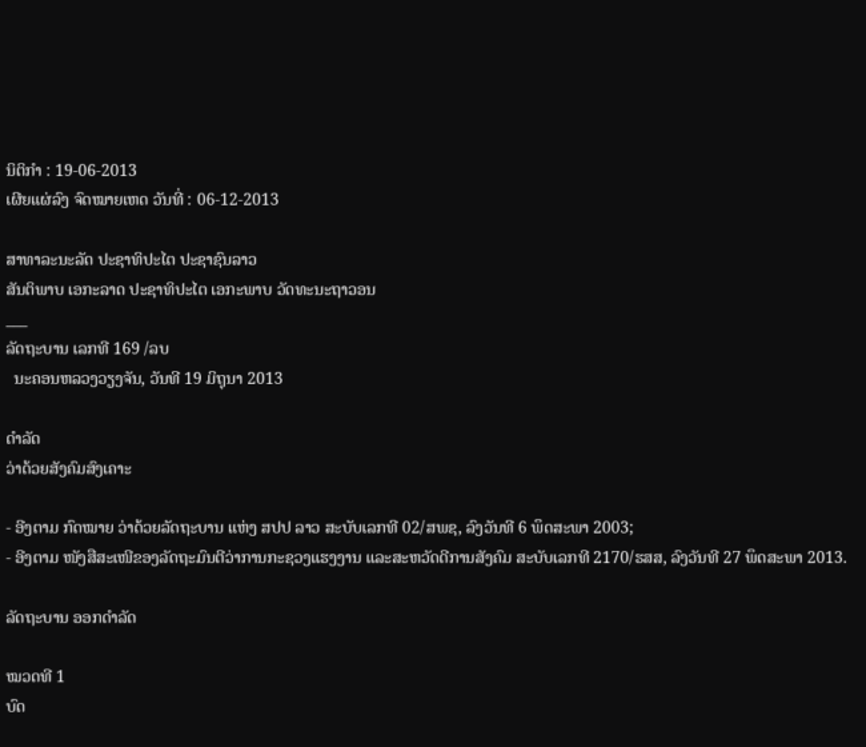ນິຕິກໍາ : 19-06-2013
ເຜີຍແຜ່ລົງ ຈົດໝາຍເຫດ ວັນທີ່ : 06-12-2013

ສາທາລະນະລັດ ປະຊາທິປະໄຕ ປະຊາຊົນລາວ
ສັນຕິພາບ ເອກະລາດ ປະຊາທິປະໄຕ ເອກະພາບ ວັດທະນະຖາວອນ
___
ລັດຖະບານ ເລກທີ 169 /ລບ
  ນະຄອນຫລວງວຽງຈັນ, ວັນທີ 19 ມິຖຸນາ 2013

ດຳລັດ
ວ່າດ້ວຍສັງຄົມສົງເຄາະ

- ອີງຕາມ ກົດໝາຍ ວ່າດ້ວຍລັດຖະບານ ແຫ່ງ ສປປ ລາວ ສະບັບເລກທີ 02/ສພຊ, ລົງວັນທີ 6 ພຶດສະພາ 2003;
- ອີງຕາມ ໜັງສືສະເໜີຂອງລັດຖະມົນຕີວ່າການກະຊວງແຮງງານ ແລະສະຫວັດດີການສັງຄົມ ສະບັບເລກທີ 2170/ຮສສ, ລົງວັນທີ 27 ພຶດສະພາ 2013.

ລັດຖະບານ ອອກດຳລັດ

ໝວດທີ 1
ບົດ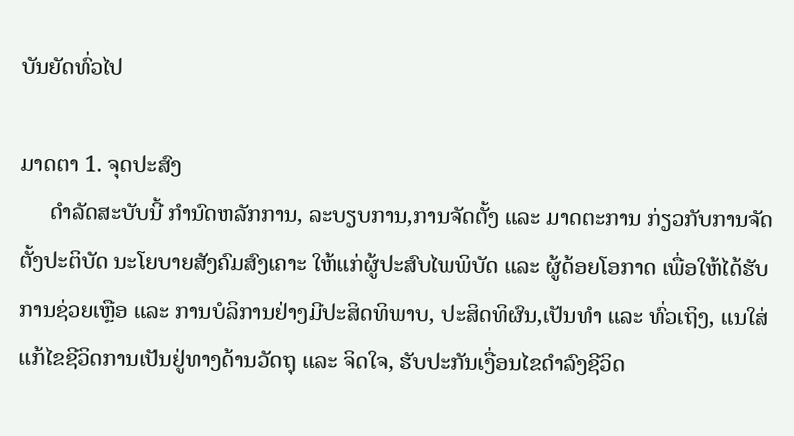ບັນຍັດທົ່ວໄປ

ມາດຕາ 1. ຈຸດປະສົງ
     ດຳລັດສະບັບນີ້ ກຳນົດຫລັກການ, ລະບຽບການ,ການຈັດຕັ້ງ ແລະ ມາດຕະການ ກ່ຽວກັບການຈັດຕັ້ງປະຕິບັດ ນະໂຍບາຍສັງຄົມສົງເຄາະ ໃຫ້ແກ່ຜູ້ປະສົບໄພພິບັດ ແລະ ຜູ້ດ້ອຍໂອກາດ ເພື່ອໃຫ້ໄດ້ຮັບການຊ່ວຍເຫຼືອ ແລະ ການບໍລິການຢ່າງມີປະສິດທິພາບ, ປະສິດທິຜົນ,ເປັນທຳ ແລະ ທົ່ວເຖິງ, ແນໃສ່ແກ້ໄຂຊີວິດການເປັນຢູ່ທາງດ້ານວັດຖຸ ແລະ ຈິດໃຈ, ຮັບປະກັນເງື່ອນໄຂດຳລົງຊີວິດ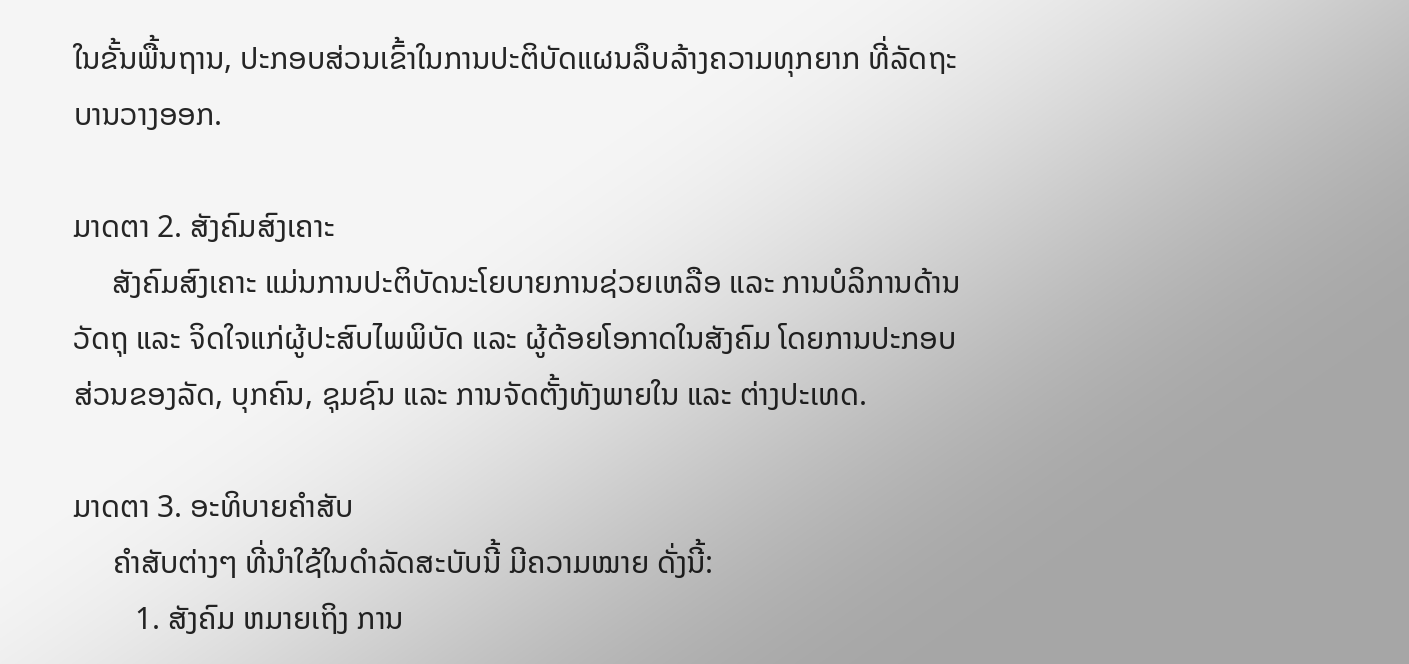ໃນຂັ້ນພື້ນຖານ, ປະກອບສ່ວນເຂົ້າໃນການປະຕິບັດແຜນລຶບລ້າງຄວາມທຸກຍາກ ທີ່ລັດຖະບານວາງອອກ.

ມາດຕາ 2. ສັງຄົມສົງເຄາະ
     ສັງຄົມສົງເຄາະ ແມ່ນການປະຕິບັດນະໂຍບາຍການຊ່ວຍເຫລືອ ແລະ ການບໍລິການດ້ານວັດຖຸ ແລະ ຈິດໃຈແກ່ຜູ້ປະສົບໄພພິບັດ ແລະ ຜູ້ດ້ອຍໂອກາດໃນສັງຄົມ ໂດຍການປະກອບສ່ວນຂອງລັດ, ບຸກຄົນ, ຊຸມຊົນ ແລະ ການຈັດຕັ້ງທັງພາຍໃນ ແລະ ຕ່າງປະເທດ.

ມາດຕາ 3. ອະທິບາຍຄຳສັບ
     ຄຳສັບຕ່າງໆ ທີ່ນຳໃຊ້ໃນດຳລັດສະບັບນີ້ ມີຄວາມໝາຍ ດັ່ງນີ້:
        1. ສັງຄົມ ຫມາຍເຖິງ ການ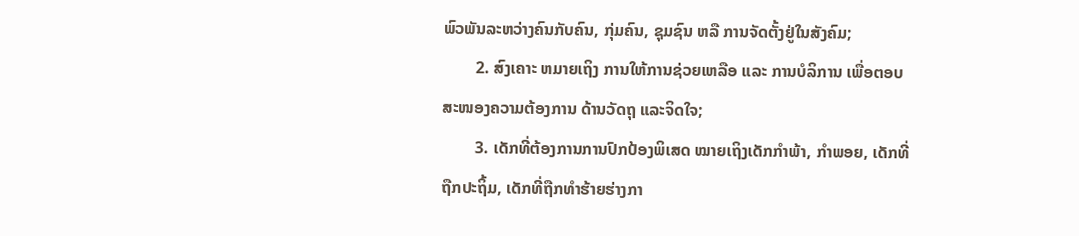ພົວພັນລະຫວ່າງຄົນກັບຄົນ, ກຸ່ມຄົນ, ຊຸມຊົນ ຫລື ການຈັດຕັ້ງຢູ່ໃນສັງຄົມ;
        2. ສົງເຄາະ ຫມາຍເຖິງ ການໃຫ້ການຊ່ວຍເຫລືອ ແລະ ການບໍລິການ ເພື່ອຕອບສະໜອງຄວາມຕ້ອງການ ດ້ານວັດຖຸ ແລະຈິດໃຈ;
        3. ເດັກທີ່ຕ້ອງການການປົກປ້ອງພິເສດ ໝາຍເຖິງເດັກກຳພ້າ, ກຳພອຍ, ເດັກທີ່ຖືກປະຖິ້ມ, ເດັກທີ່ຖືກທຳຮ້າຍຮ່າງກາ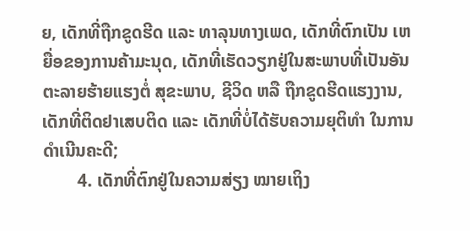ຍ, ເດັກທີ່ຖືກຂູດຮີດ ແລະ ທາລຸນທາງເພດ, ເດັກທີ່ຕົກເປັນ ເຫຍື່ອຂອງການຄ້າມະນຸດ, ເດັກທີ່ເຮັດວຽກຢູ່ໃນສະພາບທີ່ເປັນອັນຕະລາຍຮ້າຍແຮງຕໍ່ ສຸຂະພາບ, ຊີວິດ ຫລື ຖືກຂູດຮີດແຮງງານ, ເດັກທີ່ຕິດຢາເສບຕິດ ແລະ ເດັກທີ່ບໍ່ໄດ້ຮັບຄວາມຍຸຕິທຳ ໃນການດຳເນີນຄະດີ;
        4. ເດັກທີ່ຕົກຢູ່ໃນຄວາມສ່ຽງ ໝາຍເຖິງ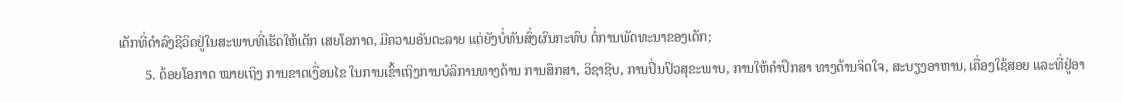ເດັກທີ່ດຳລົງຊີວິດຢູ່ໃນສະພາບທີ່ເຮັດໃຫ້ເດັກ ເສຍໂອກາດ, ມີຄວາມອັນຕະລາຍ ແຕ່ຍັງບໍ່ທັນສົ່ງຜົນກະທົບ ຕໍ່ການພັດທະນາຂອງເດັກ;
        5. ດ້ອຍໂອກາດ ໝາຍເຖິງ ການຂາດເງື່ອນໄຂ ໃນການເຂົ້າເຖິງການບໍລິການທາງດ້ານ ການສຶກສາ, ວິຊາຊີບ, ການປິ່ນປົວສຸຂະພາບ, ການໃຫ້ຄຳປຶກສາ ທາງດ້ານຈິດໃຈ, ສະບຽງອາຫານ, ເຄື່ອງໃຊ້ສອຍ ແລະທີ່ຢູ່ອາ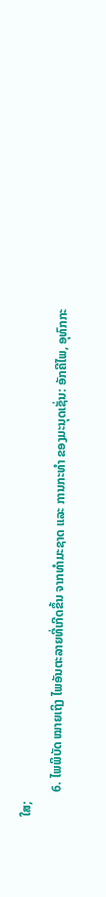ໃສ;
        6. ໄພພິບັດ ໝາຍເຖິງ ໄພອັນຕະລາຍທີ່ເກີດຂຶ້ນ ຈາກທໍາມະຊາດ ແລະ ການກະທໍາ ຂອງມະນຸດເຊັ່ນ: ອັກຄີໄພ, ອຸທົກກະ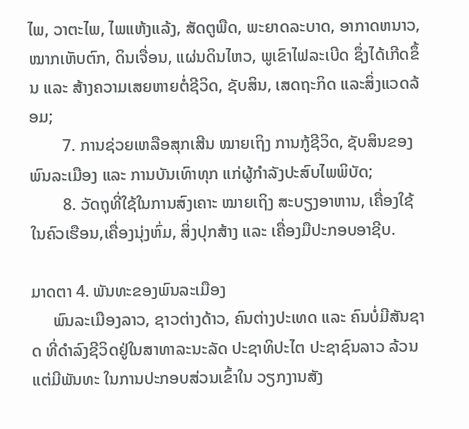ໄພ, ວາຕະໄພ, ໄພແຫ້ງແລ້ງ, ສັດຕູພືດ, ພະຍາດລະບາດ, ອາກາດຫນາວ, ໝາກເຫັບຕົກ, ດິນເຈື່ອນ, ແຜ່ນດິນໄຫວ, ພູເຂົາໄຟລະເບີດ ຊຶ່ງໄດ້ເກີດຂຶ້ນ ແລະ ສ້າງຄວາມເສຍຫາຍຕໍ່ຊີວິດ, ຊັບສິນ, ເສດຖະກິດ ແລະສິ່ງແວດລ້ອມ;
        7. ການຊ່ວຍເຫລືອສຸກເສີນ ໝາຍເຖິງ ການກູ້ຊີວິດ, ຊັບສິນຂອງພົນລະເມືອງ ແລະ ການບັນເທົາທຸກ ແກ່ຜູ້ກຳລັງປະສົບໄພພິບັດ;
        8. ວັດຖຸທີ່ໃຊ້ໃນການສົງເຄາະ ໝາຍເຖິງ ສະບຽງອາຫານ, ເຄື່ອງໃຊ້ໃນຄົວເຮືອນ,ເຄື່ອງນຸ່ງຫົ່ມ, ສິ່ງປຸກສ້າງ ແລະ ເຄື່ອງມືປະກອບອາຊີບ.

ມາດຕາ 4. ພັນທະຂອງພົນລະເມືອງ
     ພົນລະເມືອງລາວ, ຊາວຕ່າງດ້າວ, ຄົນຕ່າງປະເທດ ແລະ ຄົນບໍ່ມີສັນຊາດ ທີ່ດຳລົງຊີວິດຢູ່ໃນສາທາລະນະລັດ ປະຊາທິປະໄຕ ປະຊາຊົນລາວ ລ້ວນແຕ່ມີພັນທະ ໃນການປະກອບສ່ວນເຂົ້າໃນ ວຽກງານສັງ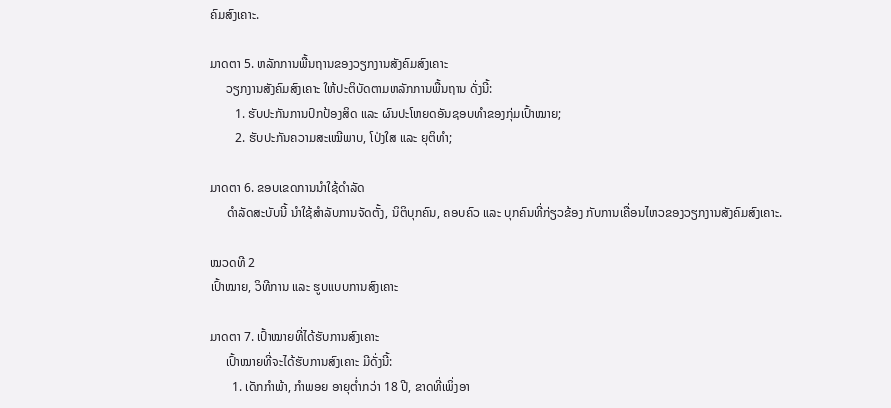ຄົມສົງເຄາະ.

ມາດຕາ 5. ຫລັກການພື້ນຖານຂອງວຽກງານສັງຄົມສົງເຄາະ
     ວຽກງານສັງຄົມສົງເຄາະ ໃຫ້ປະຕິບັດຕາມຫລັກການພື້ນຖານ ດັ່ງນີ້:
        1. ຮັບປະກັນການປົກປ້ອງສິດ ແລະ ຜົນປະໂຫຍດອັນຊອບທຳຂອງກຸ່ມເປົ້າໝາຍ;
        2. ຮັບປະກັນຄວາມສະເໝີພາບ, ໂປ່ງໃສ ແລະ ຍຸຕິທຳ;

ມາດຕາ 6. ຂອບເຂດການນຳໃຊ້ດຳລັດ
     ດຳລັດສະບັບນີ້ ນຳໃຊ້ສຳລັບການຈັດຕັ້ງ, ນິຕິບຸກຄົນ, ຄອບຄົວ ແລະ ບຸກຄົນທີ່ກ່ຽວຂ້ອງ ກັບການເຄື່ອນໄຫວຂອງວຽກງານສັງຄົມສົງເຄາະ.

ໝວດທີ 2
ເປົ້າໝາຍ, ວິທີການ ແລະ ຮູບແບບການສົງເຄາະ

ມາດຕາ 7. ເປົ້າໝາຍທີ່ໄດ້ຮັບການສົງເຄາະ
     ເປົ້າໝາຍທີ່ຈະໄດ້ຮັບການສົງເຄາະ ມີດັ່ງນີ້:
       1. ເດັກກຳພ້າ, ກຳພອຍ ອາຍຸຕໍ່າກວ່າ 18 ປີ, ຂາດທີ່ເພິ່ງອາ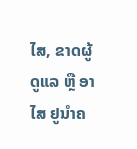ໄສ, ຂາດຜູ້ດູແລ ຫຼື ອາໄສ ຢູນຳຄ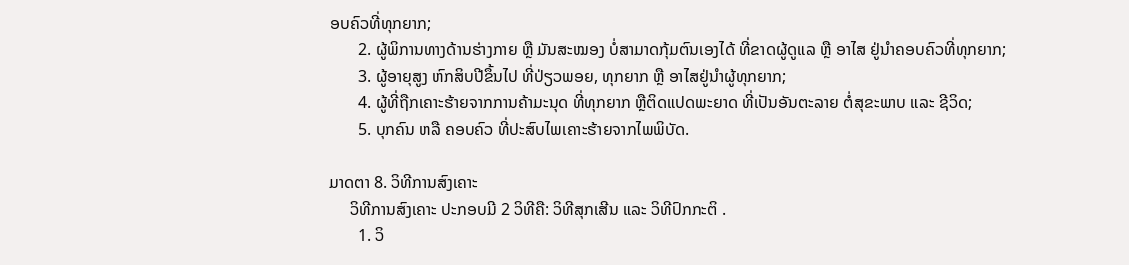ອບຄົວທີ່ທຸກຍາກ;
       2. ຜູ້ພິການທາງດ້ານຮ່າງກາຍ ຫຼື ມັນສະໝອງ ບໍ່ສາມາດກຸ້ມຕົນເອງໄດ້ ທີ່ຂາດຜູ້ດູແລ ຫຼື ອາໄສ ຢູ່ນຳຄອບຄົວທີ່ທຸກຍາກ;
       3. ຜູ້ອາຍຸສູງ ຫົກສິບປີຂຶ້ນໄປ ທີ່ປ່ຽວພອຍ, ທຸກຍາກ ຫຼື ອາໄສຢູ່ນຳຜູ້ທຸກຍາກ;
       4. ຜູ້ທີ່ຖືກເຄາະຮ້າຍຈາກການຄ້າມະນຸດ ທີ່ທຸກຍາກ ຫຼືຕິດແປດພະຍາດ ທີ່ເປັນອັນຕະລາຍ ຕໍ່ສຸຂະພາບ ແລະ ຊີວິດ;
       5. ບຸກຄົນ ຫລື ຄອບຄົວ ທີ່ປະສົບໄພເຄາະຮ້າຍຈາກໄພພິບັດ.

ມາດຕາ 8. ວິທີການສົງເຄາະ
     ວິທີການສົງເຄາະ ປະກອບມີ 2 ວິທີຄື: ວິທີສຸກເສີນ ແລະ ວິທີປົກກະຕິ .
       1. ວິ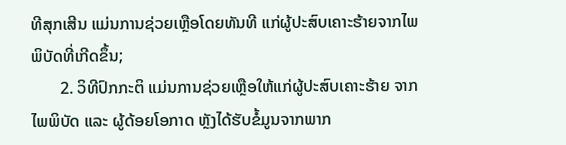ທີສຸກເສີນ ແມ່ນການຊ່ວຍເຫຼືອໂດຍທັນທີ ແກ່ຜູ້ປະສົບເຄາະຮ້າຍຈາກໄພພິບັດທີ່ເກີດຂຶ້ນ;
       2. ວິທີປົກກະຕິ ແມ່ນການຊ່ວຍເຫຼືອໃຫ້ແກ່ຜູ້ປະສົບເຄາະຮ້າຍ ຈາກໄພພິບັດ ແລະ ຜູ້ດ້ອຍໂອກາດ ຫຼັງໄດ້ຮັບຂໍ້ມູນຈາກພາກ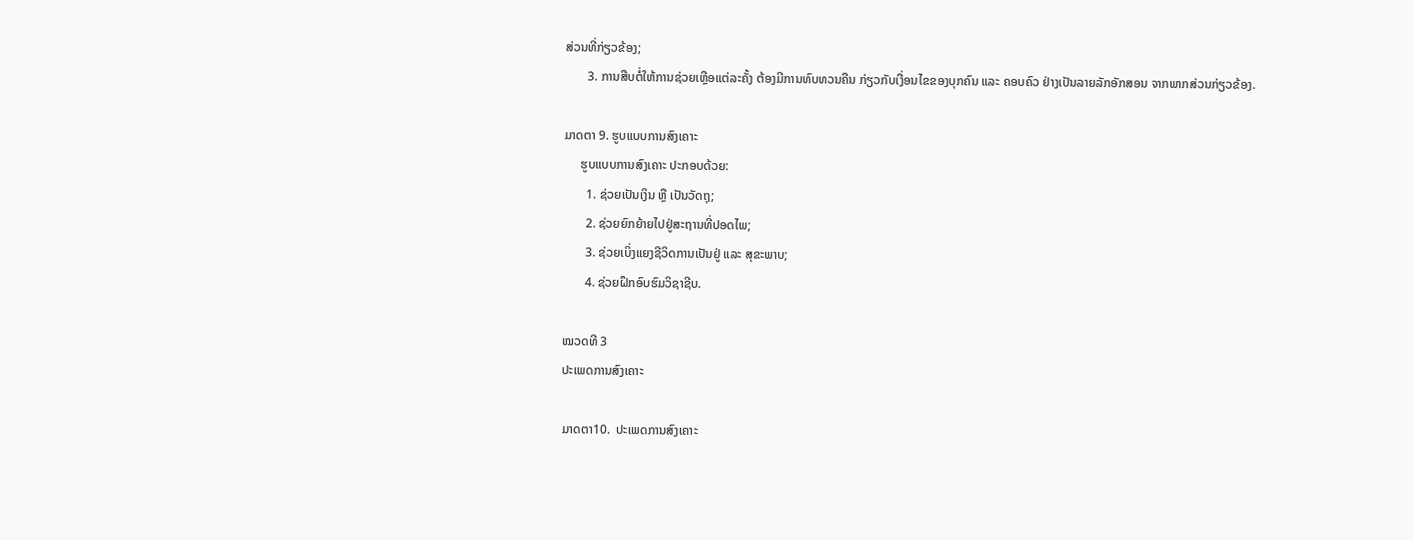ສ່ວນທີ່ກ່ຽວຂ້ອງ;
       3. ການສືບຕໍ່ໃຫ້ການຊ່ວຍເຫຼືອແຕ່ລະຄັ້ງ ຕ້ອງມີການທົບທວນຄືນ ກ່ຽວກັບເງື່ອນໄຂຂອງບຸກຄົນ ແລະ ຄອບຄົວ ຢ່າງເປັນລາຍລັກອັກສອນ ຈາກພາກສ່ວນກ່ຽວຂ້ອງ.

ມາດຕາ 9. ຮູບແບບການສົງເຄາະ
     ຮູບແບບການສົງເຄາະ ປະກອບດ້ວຍ:
       1. ຊ່ວຍເປັນເງິນ ຫຼື ເປັນວັດຖຸ;
       2. ຊ່ວຍຍົກຍ້າຍໄປຢູ່ສະຖານທີ່ປອດໄພ;
       3. ຊ່ວຍເບິ່ງແຍງຊີວິດການເປັນຢູ່ ແລະ ສຸຂະພາບ;
       4. ຊ່ວຍຝຶກອົບຮົມວິຊາຊີບ.

ໝວດທີ 3
ປະເພດການສົງເຄາະ

ມາດຕາ10.  ປະເພດການສົງເຄາະ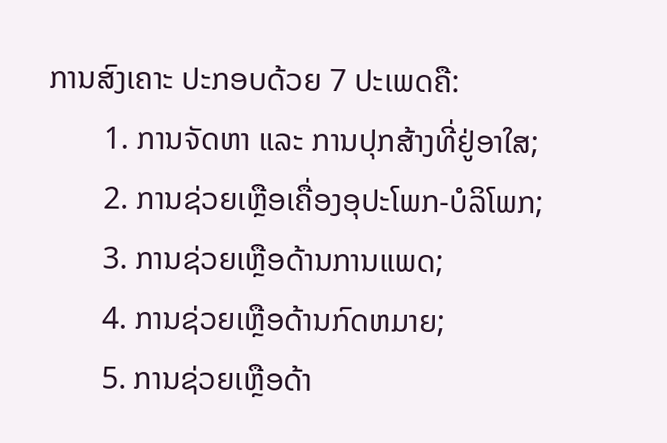ການສົງເຄາະ ປະກອບດ້ວຍ 7 ປະເພດຄື:
       1. ການຈັດຫາ ແລະ ການປຸກສ້າງທີ່ຢູ່ອາໃສ;
       2. ການຊ່ວຍເຫຼືອເຄື່ອງອຸປະໂພກ-ບໍລິໂພກ;
       3. ການຊ່ວຍເຫຼືອດ້ານການແພດ;
       4. ການຊ່ວຍເຫຼືອດ້ານກົດຫມາຍ;
       5. ການຊ່ວຍເຫຼືອດ້າ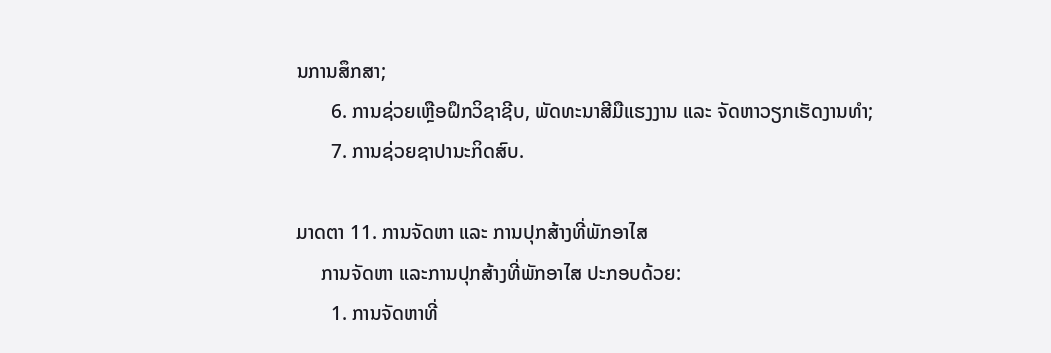ນການສຶກສາ;
       6. ການຊ່ວຍເຫຼືອຝຶກວິຊາຊີບ, ພັດທະນາສີມືແຮງງານ ແລະ ຈັດຫາວຽກເຮັດງານທຳ;
       7. ການຊ່ວຍຊາປານະກິດສົບ.

ມາດຕາ 11. ການຈັດຫາ ແລະ ການປຸກສ້າງທີ່ພັກອາໄສ
     ການຈັດຫາ ແລະການປຸກສ້າງທີ່ພັກອາໄສ ປະກອບດ້ວຍ:
       1. ການຈັດຫາທີ່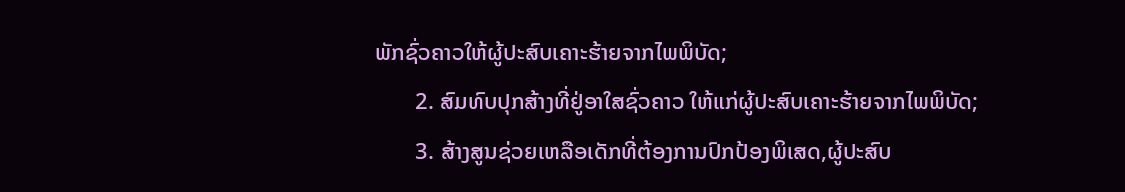ພັກຊົ່ວຄາວໃຫ້ຜູ້ປະສົບເຄາະຮ້າຍຈາກໄພພິບັດ;
       2. ສົມທົບປຸກສ້າງທີ່ຢູ່ອາໃສຊົ່ວຄາວ ໃຫ້ແກ່ຜູ້ປະສົບເຄາະຮ້າຍຈາກໄພພິບັດ;
       3. ສ້າງສູນຊ່ວຍເຫລືອເດັກທີ່ຕ້ອງການປົກປ້ອງພິເສດ,ຜູ້ປະສົບ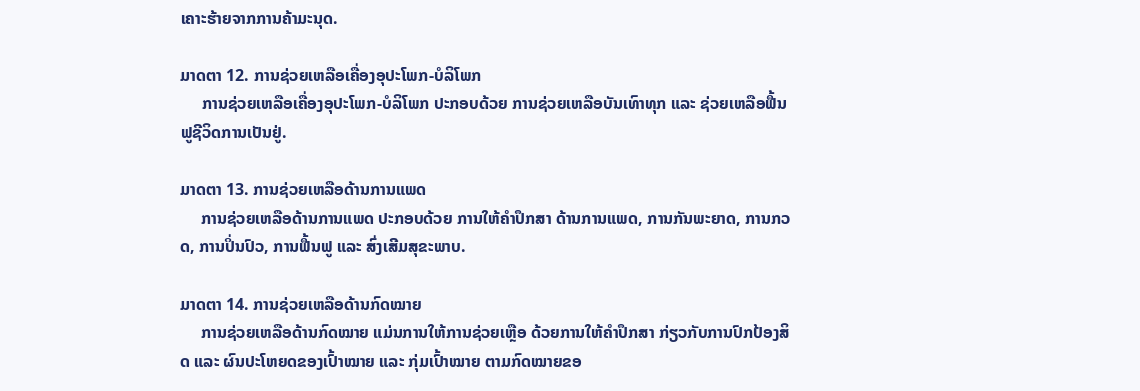ເຄາະຮ້າຍຈາກການຄ້າມະນຸດ.

ມາດຕາ 12. ການຊ່ວຍເຫລືອເຄື່ອງອຸປະໂພກ-ບໍລິໂພກ
     ການຊ່ວຍເຫລືອເຄື່ອງອຸປະໂພກ-ບໍລິໂພກ ປະກອບດ້ວຍ ການຊ່ວຍເຫລືອບັນເທົາທຸກ ແລະ ຊ່ວຍເຫລືອຟື້ນຟູຊີວິດການເປັນຢູ່.

ມາດຕາ 13. ການຊ່ວຍເຫລືອດ້ານການແພດ
     ການຊ່ວຍເຫລືອດ້ານການແພດ ປະກອບດ້ວຍ ການໃຫ້ຄຳປຶກສາ ດ້ານການແພດ, ການກັນພະຍາດ, ການກວດ, ການປິ່ນປົວ, ການຟື້ນຟູ ແລະ ສົ່ງເສີມສຸຂະພາບ.

ມາດຕາ 14. ການຊ່ວຍເຫລືອດ້ານກົດໝາຍ
     ການຊ່ວຍເຫລືອດ້ານກົດໝາຍ ແມ່ນການໃຫ້ການຊ່ວຍເຫຼືອ ດ້ວຍການໃຫ້ຄຳປຶກສາ ກ່ຽວກັບການປົກປ້ອງສິດ ແລະ ຜົນປະໂຫຍດຂອງເປົ້າໝາຍ ແລະ ກຸ່ມເປົ້າໝາຍ ຕາມກົດໝາຍຂອ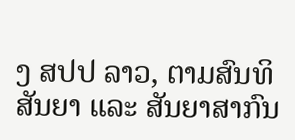ງ ສປປ ລາວ, ຕາມສົນທິສັນຍາ ແລະ ສັນຍາສາກົນ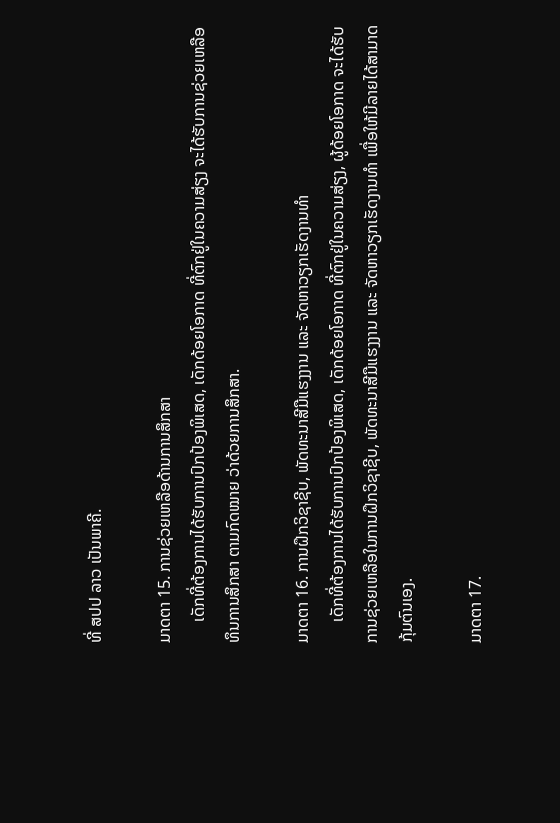ທີ່ ສປປ ລາວ ເປັນພາຄີ.

ມາດຕາ 15. ການຊ່ວຍເຫລືອດ້ານການສຶກສາ
     ເດັກທີ່ຕ້ອງການໄດ້ຮັບການປົກປ້ອງພິເສດ, ເດັກດ້ອຍໂອກາດ ທີ່ຕົກຢູ່ໃນຄວາມສ່ຽງ ຈະໄດ້ຮັບການຊ່ວຍເຫລືອ ທຶນການສຶກສາ ຕາມກົດໝາຍ ວ່າດ້ວຍການສຶກສາ.

ມາດຕາ 16. ການຝຶກວິຊາຊີບ, ພັດທະນາສີມືແຮງງານ ແລະ ຈັດຫາວຽກເຮັດງານທຳ
     ເດັກທີ່ຕ້ອງການໄດ້ຮັບການປົກປ້ອງພິເສດ, ເດັກດ້ອຍໂອກາດ ທີ່ຕົກຢູ່ໃນຄວາມສ່ຽງ, ຜູ້ດ້ອຍໂອກາດ ຈະໄດ້ຮັບການຊ່ວຍເຫລືອໃນການຝຶກວິຊາຊີບ, ພັດທະນາສີມືແຮງງານ ແລະ ຈັດຫາວຽກເຮັດງານທຳ ເພື່ອໃຫ້ມີລາຍໄດ້ສາມາດກຸ້ມຕົນເອງ.

ມາດຕາ 17.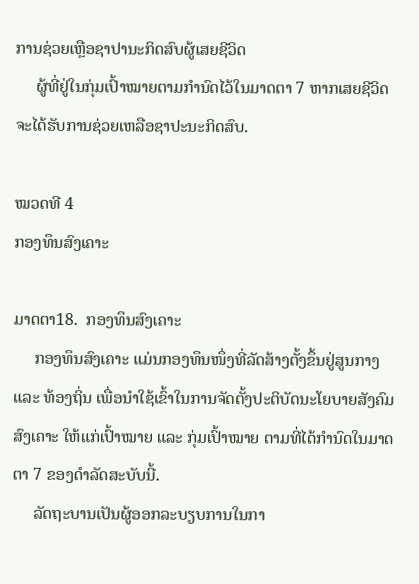ການຊ່ວຍເຫຼືອຊາປານະກິດສົບຜູ້ເສຍຊີວິດ
     ຜູ້ທີ່ຢູ່ໃນກຸ່ມເປົ້າໝາຍຕາມກຳນົດໄວ້ໃນມາດຕາ 7 ຫາກເສຍຊີວິດ ຈະໄດ້ຮັບການຊ່ວຍເຫລືອຊາປະນະກິດສົບ.

ໝວດທີ 4
ກອງທຶນສົງເຄາະ

ມາດຕາ18.  ກອງທຶນສົງເຄາະ
     ກອງທຶນສົງເຄາະ ແມ່ນກອງທຶນໜຶ່ງທີ່ລັດສ້າງຕັ້ງຂຶ້ນຢູ່ສູນກາງ ແລະ ທ້ອງຖິ່ນ ເພື່ອນຳໃຊ້ເຂົ້າໃນການຈັດຕັ້ງປະຕິບັດນະໂຍບາຍສັງຄົມສົງເຄາະ ໃຫ້ແກ່ເປົ້າໝາຍ ແລະ ກຸ່ມເປົ້າໝາຍ ຕາມທີ່ໄດ້ກຳນົດໃນມາດຕາ 7 ຂອງດຳລັດສະບັບນີ້.
     ລັດຖະບານເປັນຜູ້ອອກລະບຽບການໃນກາ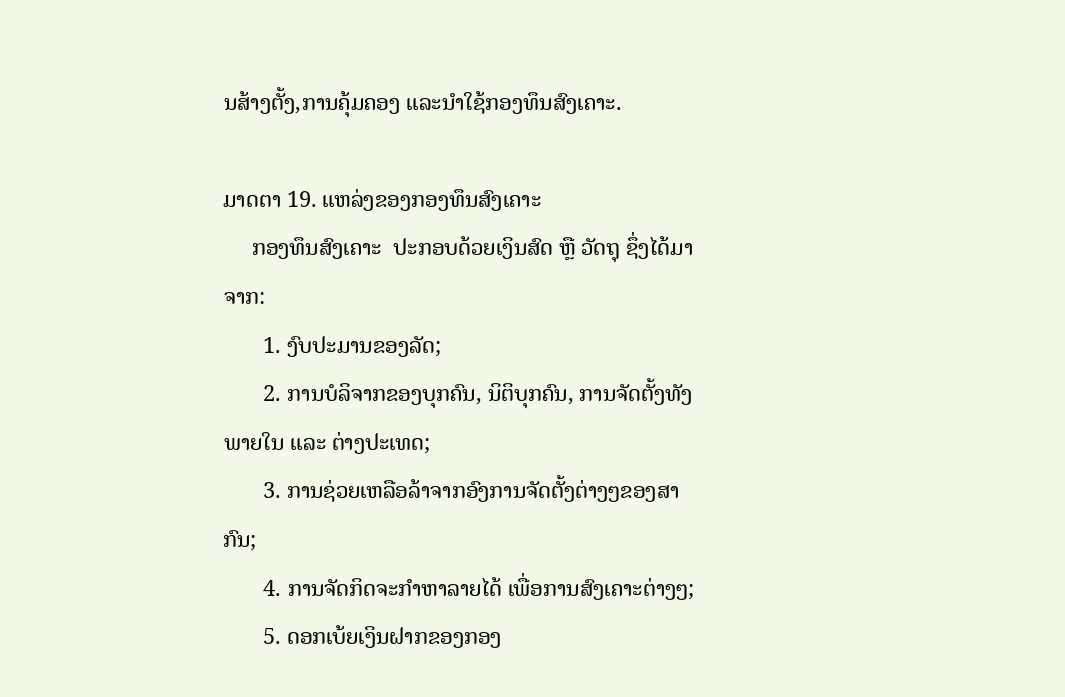ນສ້າງຕັ້ງ,ການຄຸ້ມຄອງ ແລະນຳໃຊ້ກອງທຶນສົງເຄາະ.

ມາດຕາ 19. ແຫລ່ງຂອງກອງທຶນສົງເຄາະ
     ກອງທຶນສົງເຄາະ  ປະກອບດ້ວຍເງິນສົດ ຫຼື ວັດຖຸ ຊຶ່ງໄດ້ມາຈາກ:
       1. ງົບປະມານຂອງລັດ;
       2. ການບໍລິຈາກຂອງບຸກຄົນ, ນິຕິບຸກຄົນ, ການຈັດຕັ້ງທັງພາຍໃນ ແລະ ຕ່າງປະເທດ;
       3. ການຊ່ວຍເຫລືອລ້າຈາກອົງການຈັດຕັ້ງຕ່າງໆຂອງສາກົນ;
       4. ການຈັດກິດຈະກຳຫາລາຍໄດ້ ເພື່ອການສົງເຄາະຕ່າງໆ;
       5. ດອກເບ້ຍເງິນຝາກຂອງກອງ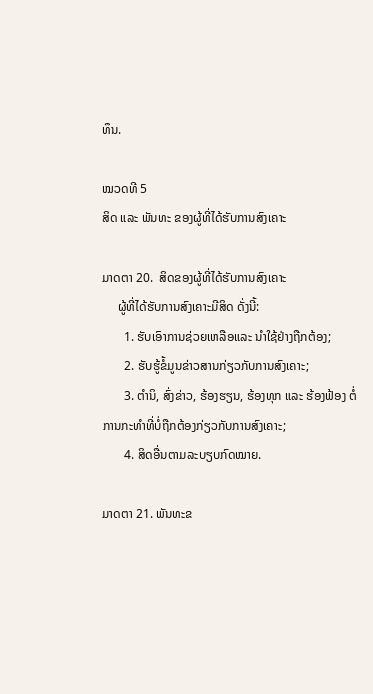ທຶນ.

ໝວດທີ 5
ສິດ ແລະ ພັນທະ ຂອງຜູ້ທີ່ໄດ້ຮັບການສົງເຄາະ

ມາດຕາ 20.  ສິດຂອງຜູ້ທີ່ໄດ້ຮັບການສົງເຄາະ
     ຜູ້ທີ່ໄດ້ຮັບການສົງເຄາະມີສິດ ດັ່ງນີ້:
       1. ຮັບເອົາການຊ່ວຍເຫລືອແລະ ນຳໃຊ້ຢ່າງຖືກຕ້ອງ;
       2. ຮັບຮູ້ຂໍ້ມູນຂ່າວສານກ່ຽວກັບການສົງເຄາະ;
       3. ຕຳນິ, ສົ່ງຂ່າວ, ຮ້ອງຮຽນ, ຮ້ອງທຸກ ແລະ ຮ້ອງຟ້ອງ ຕໍ່ການກະທຳທີ່ບໍ່ຖືກຕ້ອງກ່ຽວກັບການສົງເຄາະ;
       4. ສິດອື່ນຕາມລະບຽບກົດໝາຍ.

ມາດຕາ 21. ພັນທະຂ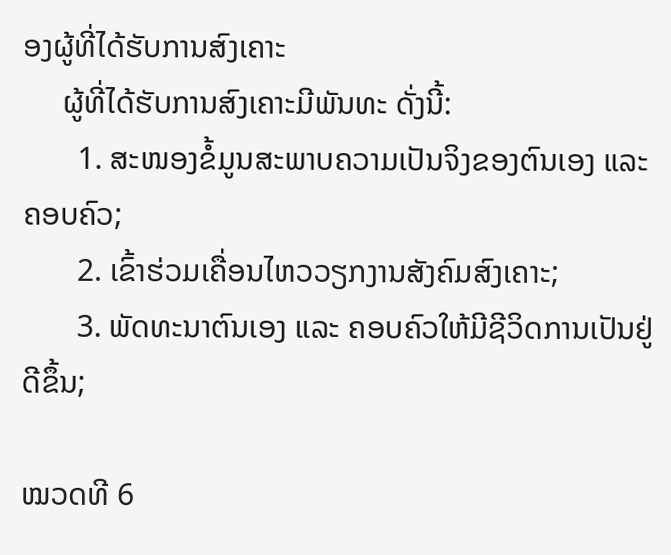ອງຜູ້ທີ່ໄດ້ຮັບການສົງເຄາະ
     ຜູ້ທີ່ໄດ້ຮັບການສົງເຄາະມີພັນທະ ດັ່ງນີ້:
       1. ສະໜອງຂໍ້ມູນສະພາບຄວາມເປັນຈິງຂອງຕົນເອງ ແລະ ຄອບຄົວ;
       2. ເຂົ້າຮ່ວມເຄື່ອນໄຫວວຽກງານສັງຄົມສົງເຄາະ;
       3. ພັດທະນາຕົນເອງ ແລະ ຄອບຄົວໃຫ້ມີຊີວິດການເປັນຢູ່ດີຂຶ້ນ;

ໝວດທີ 6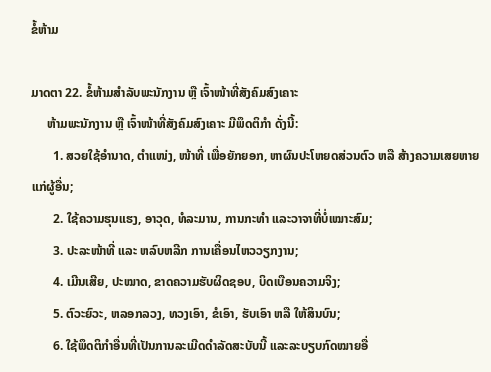ຂໍ້ຫ້າມ

ມາດຕາ 22. ຂໍ້ຫ້າມສຳລັບພະນັກງານ ຫຼື ເຈົ້າໜ້າທີ່ສັງຄົມສົງເຄາະ
     ຫ້າມພະນັກງານ ຫຼື ເຈົ້າໜ້າທີ່ສັງຄົມສົງເຄາະ ມີພຶດຕິກຳ ດັ່ງນີ້:
       1. ສວຍໃຊ້ອຳນາດ, ຕຳແໜ່ງ, ໜ້າທີ່ ເພື່ອຍັກຍອກ, ຫາຜົນປະໂຫຍດສ່ວນຕົວ ຫລື ສ້າງຄວາມເສຍຫາຍແກ່ຜູ້ອື່ນ;
       2. ໃຊ້ຄວາມຮຸນແຮງ, ອາວຸດ, ທໍລະມານ, ການກະທຳ ແລະວາຈາທີ່ບໍ່ເໝາະສົມ;
       3. ປະລະໜ້າທີ່ ແລະ ຫລົບຫລີກ ການເຄື່ອນໄຫວວຽກງານ;
       4. ເມີນເສີຍ, ປະໝາດ, ຂາດຄວາມຮັບຜິດຊອບ, ບິດເບືອນຄວາມຈິງ;
       5. ຕົວະຍົວະ, ຫລອກລວງ, ທວງເອົາ, ຂໍເອົາ, ຮັບເອົາ ຫລື ໃຫ້ສິນບົນ;
       6. ໃຊ້ພຶດຕິກຳອື່ນທີ່ເປັນການລະເມີດດຳລັດສະບັບນີ້ ແລະລະບຽບກົດໝາຍອື່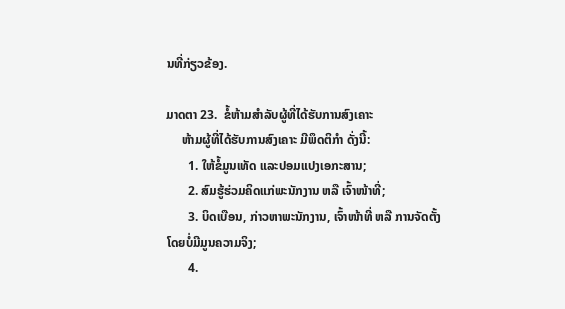ນທີ່ກ່ຽວຂ້ອງ.

ມາດຕາ 23.  ຂໍ້ຫ້າມສຳລັບຜູ້ທີ່ໄດ້ຮັບການສົງເຄາະ
     ຫ້າມຜູ້ທີ່ໄດ້ຮັບການສົງເຄາະ ມີພຶດຕິກຳ ດັ່ງນີ້:
       1. ໃຫ້ຂໍ້ມູນເທັດ ແລະປອມແປງເອກະສານ;
       2. ສົມຮູ້ຮ່ວມຄິດແກ່ພະນັກງານ ຫລື ເຈົ້າໜ້າທີ່;
       3. ບິດເບືອນ, ກ່າວຫາພະນັກງານ, ເຈົ້າໜ້າທີ່ ຫລື ການຈັດຕັ້ງ ໂດຍບໍ່ມີມູນຄວາມຈິງ;
       4.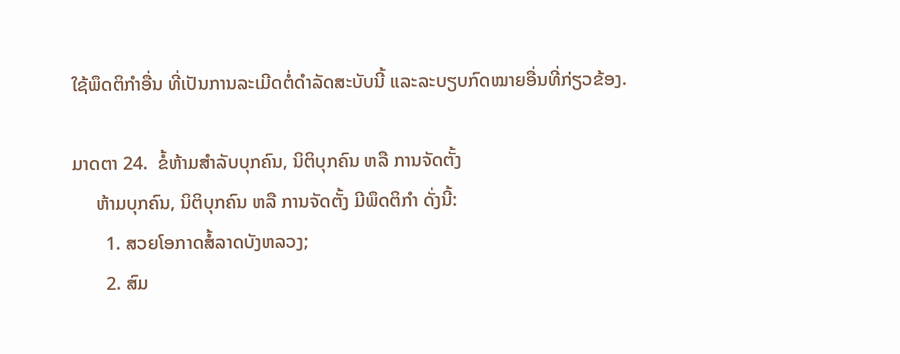ໃຊ້ພຶດຕິກຳອື່ນ ທີ່ເປັນການລະເມີດຕໍ່ດຳລັດສະບັບນີ້ ແລະລະບຽບກົດໝາຍອື່ນທີ່ກ່ຽວຂ້ອງ.

ມາດຕາ 24.  ຂໍ້ຫ້າມສຳລັບບຸກຄົນ, ນິຕິບຸກຄົນ ຫລື ການຈັດຕັ້ງ
     ຫ້າມບຸກຄົນ, ນິຕິບຸກຄົນ ຫລື ການຈັດຕັ້ງ ມີພຶດຕິກຳ ດັ່ງນີ້:
       1. ສວຍໂອກາດສໍ້ລາດບັງຫລວງ;
       2. ສົມ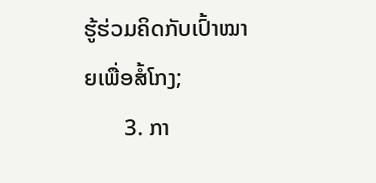ຮູ້ຮ່ວມຄິດກັບເປົ້າໝາຍເພື່ອສໍ້ໂກງ;
       3. ກາ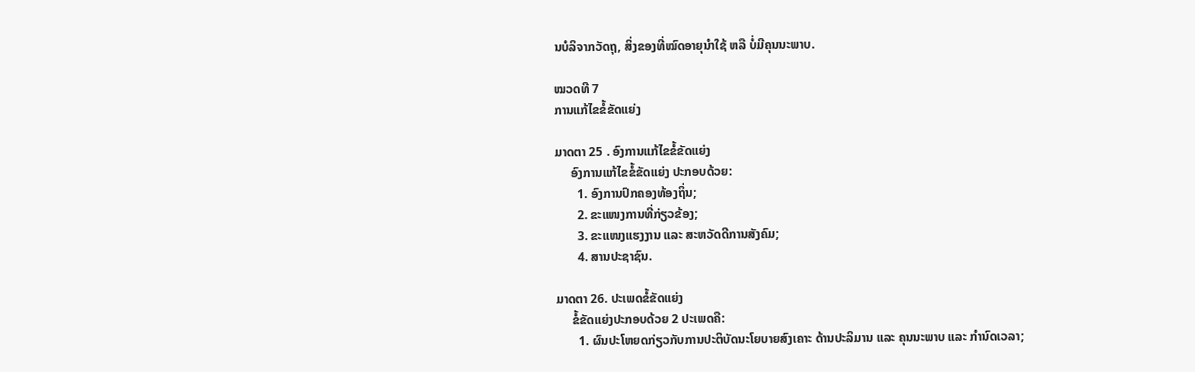ນບໍລິຈາກວັດຖຸ, ສິ່ງຂອງທີ່ໝົດອາຍຸນຳໃຊ້ ຫລື ບໍ່ມີຄຸນນະພາບ.

ໝວດທີ 7
ການແກ້ໄຂຂໍ້ຂັດແຍ່ງ

ມາດຕາ 25 . ອົງການແກ້ໄຂຂໍ້ຂັດແຍ່ງ
     ອົງການແກ້ໄຂຂໍ້ຂັດແຍ່ງ ປະກອບດ້ວຍ:
       1. ອົງການປົກຄອງທ້ອງຖິ່ນ;
       2. ຂະແໜງການທີ່ກ່ຽວຂ້ອງ;
       3. ຂະແໜງແຮງງານ ແລະ ສະຫວັດດີການສັງຄົມ;
       4. ສານປະຊາຊົນ.

ມາດຕາ 26. ປະເພດຂໍ້ຂັດແຍ່ງ
     ຂໍ້ຂັດແຍ່ງປະກອບດ້ວຍ 2 ປະເພດຄື:
       1. ຜົນປະໂຫຍດກ່ຽວກັບການປະຕິບັດນະໂຍບາຍສົງເຄາະ ດ້ານປະລິມານ ແລະ ຄຸນນະພາບ ແລະ ກຳນົດເວລາ;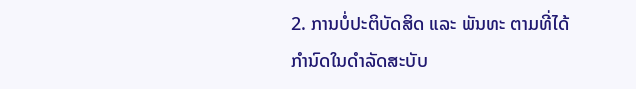2. ການບໍ່ປະຕິບັດສິດ ແລະ ພັນທະ ຕາມທີ່ໄດ້ກຳນົດໃນດຳລັດສະບັບ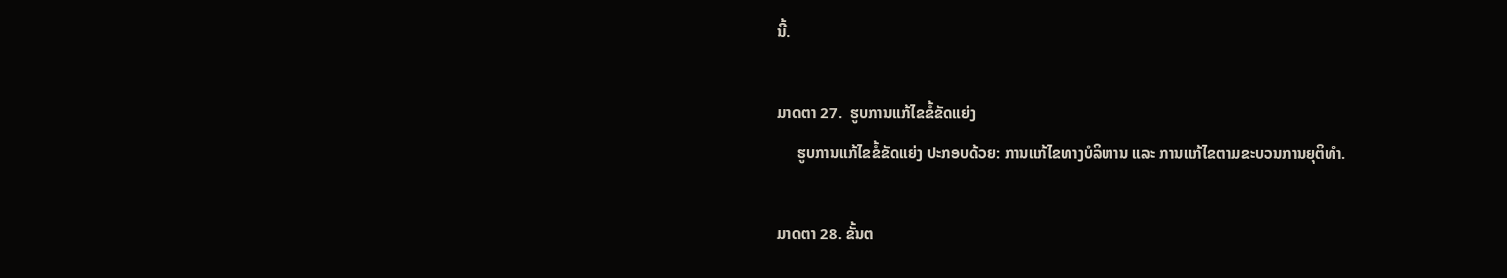ນີ້.

ມາດຕາ 27.  ຮູບການແກ້ໄຂຂໍ້ຂັດແຍ່ງ
     ຮູບການແກ້ໄຂຂໍ້ຂັດແຍ່ງ ປະກອບດ້ວຍ: ການແກ້ໄຂທາງບໍລິຫານ ແລະ ການແກ້ໄຂຕາມຂະບວນການຍຸຕິທຳ.

ມາດຕາ 28. ຂັ້ນຕ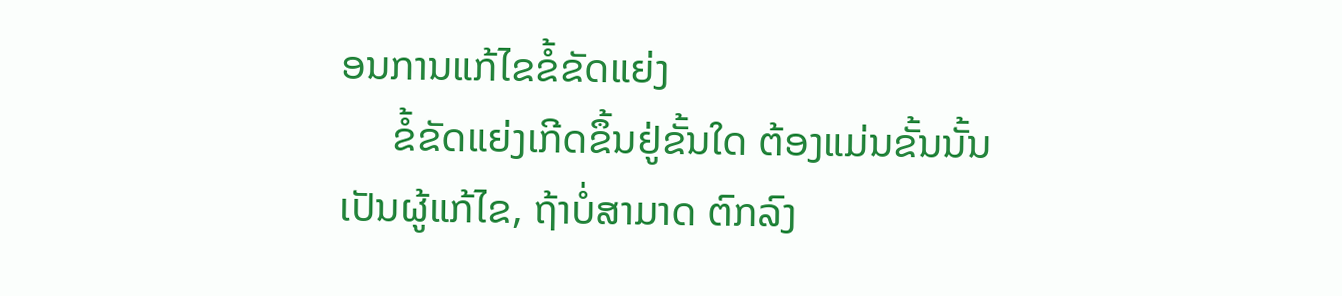ອນການແກ້ໄຂຂໍ້ຂັດແຍ່ງ
     ຂໍ້ຂັດແຍ່ງເກີດຂຶ້ນຢູ່ຂັ້ນໃດ ຕ້ອງແມ່ນຂັ້ນນັ້ນເປັນຜູ້ແກ້ໄຂ, ຖ້າບໍ່ສາມາດ ຕົກລົງ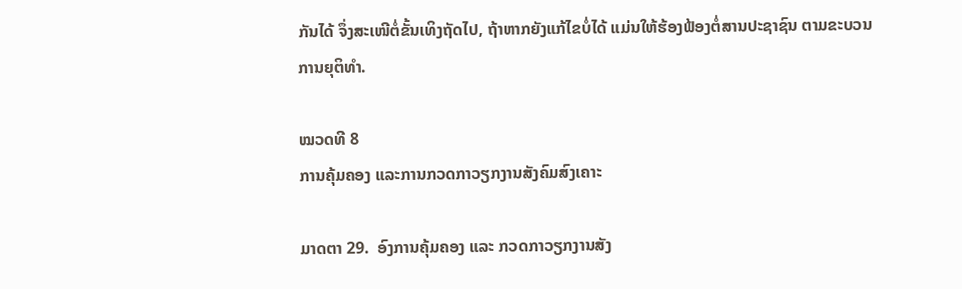ກັນໄດ້ ຈຶ່ງສະເໜີຕໍ່ຂັ້ນເທິງຖັດໄປ, ຖ້າຫາກຍັງແກ້ໄຂບໍ່ໄດ້ ແມ່ນໃຫ້ຮ້ອງຟ້ອງຕໍ່ສານປະຊາຊົນ ຕາມຂະບວນການຍຸຕິທຳ.

ໝວດທີ 8
ການຄຸ້ມຄອງ ແລະການກວດກາວຽກງານສັງຄົມສົງເຄາະ

ມາດຕາ 29.  ອົງການຄຸ້ມຄອງ ແລະ ກວດກາວຽກງານສັງ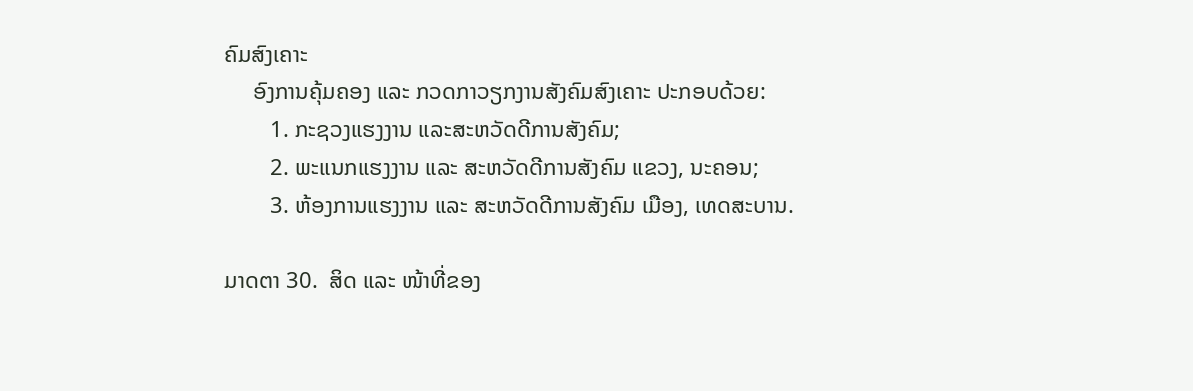ຄົມສົງເຄາະ
     ອົງການຄຸ້ມຄອງ ແລະ ກວດກາວຽກງານສັງຄົມສົງເຄາະ ປະກອບດ້ວຍ:
        1. ກະຊວງແຮງງານ ແລະສະຫວັດດີການສັງຄົມ;
        2. ພະແນກແຮງງານ ແລະ ສະຫວັດດີການສັງຄົມ ແຂວງ, ນະຄອນ;
        3. ຫ້ອງການແຮງງານ ແລະ ສະຫວັດດີການສັງຄົມ ເມືອງ, ເທດສະບານ.

ມາດຕາ 30.  ສິດ ແລະ ໜ້າທີ່ຂອງ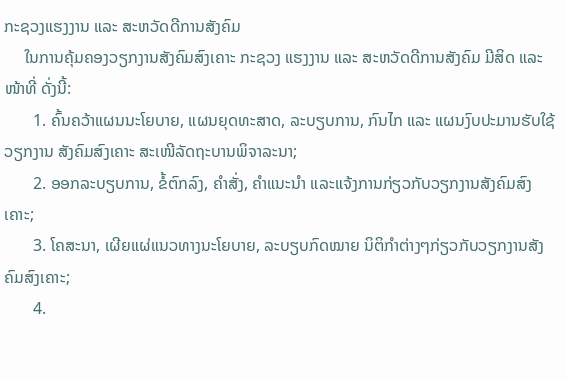ກະຊວງແຮງງານ ແລະ ສະຫວັດດີການສັງຄົມ
     ໃນການຄຸ້ມຄອງວຽກງານສັງຄົມສົງເຄາະ ກະຊວງ ແຮງງານ ແລະ ສະຫວັດດີການສັງຄົມ ມີສິດ ແລະ ໜ້າທີ່ ດັ່ງນີ້:
       1. ຄົ້ນຄວ້າແຜນນະໂຍບາຍ, ແຜນຍຸດທະສາດ, ລະບຽບການ, ກົນໄກ ແລະ ແຜນງົບປະມານຮັບໃຊ້ວຽກງານ ສັງຄົມສົງເຄາະ ສະເໜີລັດຖະບານພິຈາລະນາ;
       2. ອອກລະບຽບການ, ຂໍ້ຕົກລົງ, ຄຳສັ່ງ, ຄຳແນະນຳ ແລະແຈ້ງການກ່ຽວກັບວຽກງານສັງຄົມສົງເຄາະ;
       3. ໂຄສະນາ, ເຜີຍແຜ່ແນວທາງນະໂຍບາຍ, ລະບຽບກົດໝາຍ ນິຕິກຳຕ່າງໆກ່ຽວກັບວຽກງານສັງຄົມສົງເຄາະ;
       4.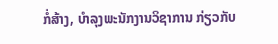ກໍ່ສ້າງ, ບຳລຸງພະນັກງານວິຊາການ ກ່ຽວກັບ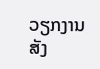ວຽກງານສັງ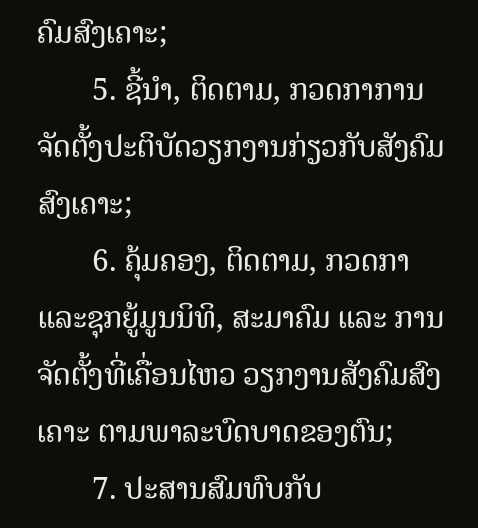ຄົມສົງເຄາະ;
       5. ຊີ້ນຳ, ຕິດຕາມ, ກວດກາການຈັດຕັ້ງປະຕິບັດວຽກງານກ່ຽວກັບສັງຄົມສົງເຄາະ;
       6. ຄຸ້ມຄອງ, ຕິດຕາມ, ກວດກາ ແລະຊຸກຍູ້ມູນນິທິ, ສະມາຄົມ ແລະ ການຈັດຕັ້ງທີ່ເຄື່ອນໄຫວ ວຽກງານສັງຄົມສົງເຄາະ ຕາມພາລະບົດບາດຂອງຕົນ;
       7. ປະສານສົມທົບກັບ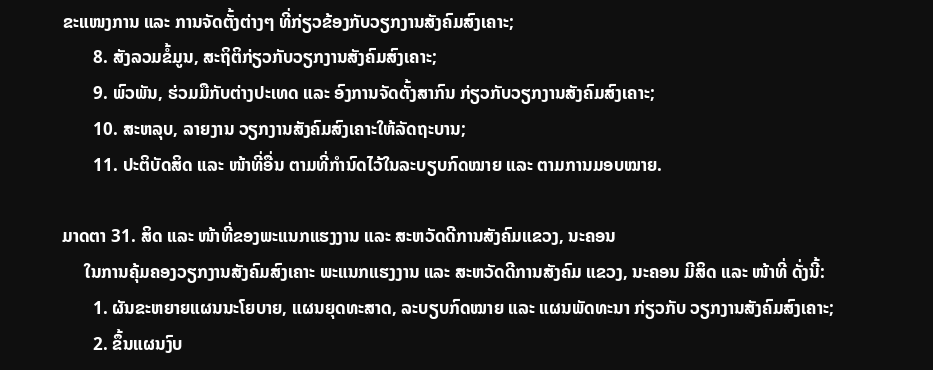ຂະແໜງການ ແລະ ການຈັດຕັ້ງຕ່າງໆ ທີ່ກ່ຽວຂ້ອງກັບວຽກງານສັງຄົມສົງເຄາະ;
       8. ສັງລວມຂໍ້ມູນ, ສະຖິຕິກ່ຽວກັບວຽກງານສັງຄົມສົງເຄາະ;
       9. ພົວພັນ, ຮ່ວມມືກັບຕ່າງປະເທດ ແລະ ອົງການຈັດຕັ້ງສາກົນ ກ່ຽວກັບວຽກງານສັງຄົມສົງເຄາະ;
       10. ສະຫລຸບ, ລາຍງານ ວຽກງານສັງຄົມສົງເຄາະໃຫ້ລັດຖະບານ;
       11. ປະຕິບັດສິດ ແລະ ໜ້າທີ່ອື່ນ ຕາມທີ່ກຳນົດໄວ້ໃນລະບຽບກົດໝາຍ ແລະ ຕາມການມອບໝາຍ.

ມາດຕາ 31. ສິດ ແລະ ໜ້າທີ່ຂອງພະແນກແຮງງານ ແລະ ສະຫວັດດີການສັງຄົມແຂວງ, ນະຄອນ
     ໃນການຄຸ້ມຄອງວຽກງານສັງຄົມສົງເຄາະ ພະແນກແຮງງານ ແລະ ສະຫວັດດີການສັງຄົມ ແຂວງ, ນະຄອນ ມີສິດ ແລະ ໜ້າທີ່ ດັ່ງນີ້:
       1. ຜັນຂະຫຍາຍແຜນນະໂຍບາຍ, ແຜນຍຸດທະສາດ, ລະບຽບກົດໝາຍ ແລະ ແຜນພັດທະນາ ກ່ຽວກັບ ວຽກງານສັງຄົມສົງເຄາະ;
       2. ຂຶ້ນແຜນງົບ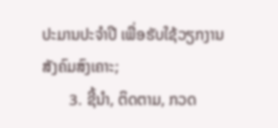ປະມານປະຈຳປີ ເພື່ອຮັບໃຊ້ວຽກງານສັງຄົມສົງເຄາະ;
       3. ຊີ້ນຳ, ຕິດຕາມ, ກວດ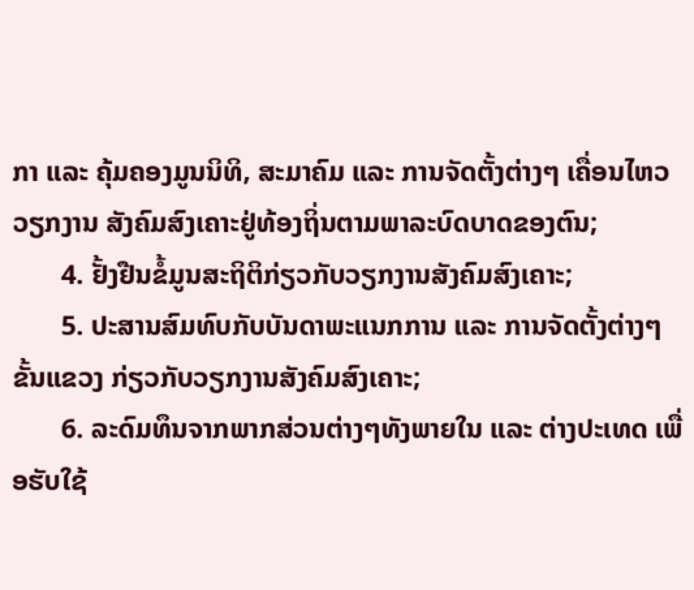ກາ ແລະ ຄຸ້ມຄອງມູນນິທິ, ສະມາຄົມ ແລະ ການຈັດຕັ້ງຕ່າງໆ ເຄື່ອນໄຫວວຽກງານ ສັງຄົມສົງເຄາະຢູ່ທ້ອງຖິ່ນຕາມພາລະບົດບາດຂອງຕົນ;
       4. ຢັ້ງຢືນຂໍ້ມູນສະຖິຕິກ່ຽວກັບວຽກງານສັງຄົມສົງເຄາະ;
       5. ປະສານສົມທົບກັບບັນດາພະແນກການ ແລະ ການຈັດຕັ້ງຕ່າງໆຂັ້ນແຂວງ ກ່ຽວກັບວຽກງານສັງຄົມສົງເຄາະ;
       6. ລະດົມທຶນຈາກພາກສ່ວນຕ່າງໆທັງພາຍໃນ ແລະ ຕ່າງປະເທດ ເພື່ອຮັບໃຊ້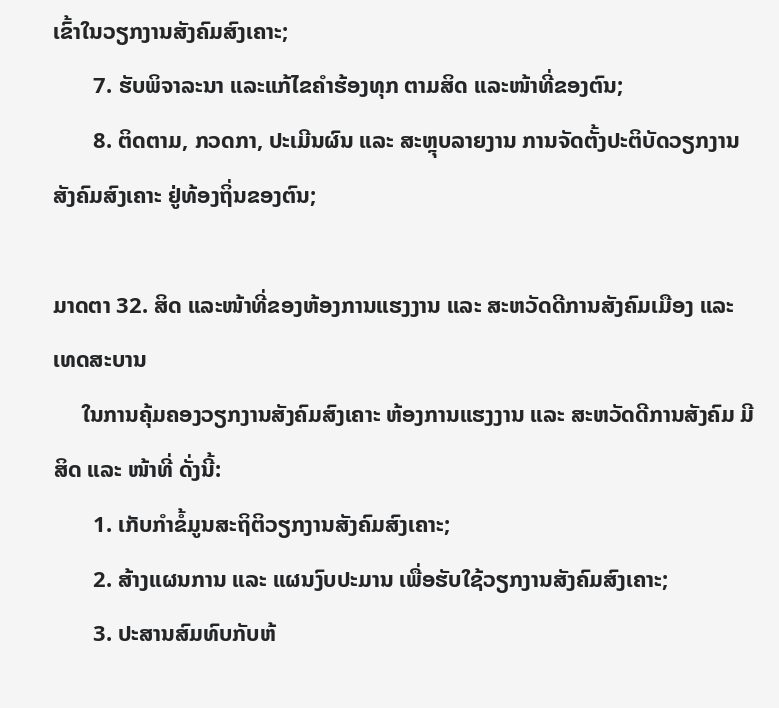ເຂົ້າໃນວຽກງານສັງຄົມສົງເຄາະ;
       7. ຮັບພິຈາລະນາ ແລະແກ້ໄຂຄຳຮ້ອງທຸກ ຕາມສິດ ແລະໜ້າທີ່ຂອງຕົນ;
       8. ຕິດຕາມ, ກວດກາ, ປະເມີນຜົນ ແລະ ສະຫຼຸບລາຍງານ ການຈັດຕັ້ງປະຕິບັດວຽກງານສັງຄົມສົງເຄາະ ຢູ່ທ້ອງຖິ່ນຂອງຕົນ;

ມາດຕາ 32. ສິດ ແລະໜ້າທີ່ຂອງຫ້ອງການແຮງງານ ແລະ ສະຫວັດດີການສັງຄົມເມືອງ ແລະ ເທດສະບານ
     ໃນການຄຸ້ມຄອງວຽກງານສັງຄົມສົງເຄາະ ຫ້ອງການແຮງງານ ແລະ ສະຫວັດດີການສັງຄົມ ມີສິດ ແລະ ໜ້າທີ່ ດັ່ງນີ້:
       1. ເກັບກຳຂໍ້ມູນສະຖິຕິວຽກງານສັງຄົມສົງເຄາະ;
       2. ສ້າງແຜນການ ແລະ ແຜນງົບປະມານ ເພື່ອຮັບໃຊ້ວຽກງານສັງຄົມສົງເຄາະ;
       3. ປະສານສົມທົບກັບຫ້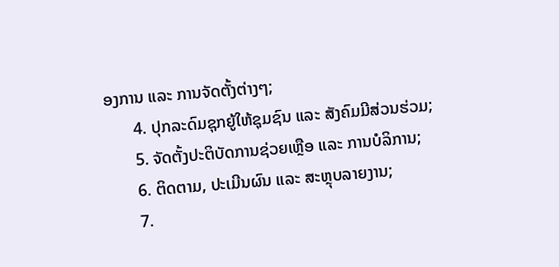ອງການ ແລະ ການຈັດຕັ້ງຕ່າງໆ;
       4. ປຸກລະດົມຊຸກຍູ້ໃຫ້ຊຸມຊົນ ແລະ ສັງຄົມມີສ່ວນຮ່ວມ;
       5. ຈັດຕັ້ງປະຕິບັດການຊ່ວຍເຫຼືອ ແລະ ການບໍລິການ;
       6. ຕິດຕາມ, ປະເມີນຜົນ ແລະ ສະຫຼຸບລາຍງານ;
       7.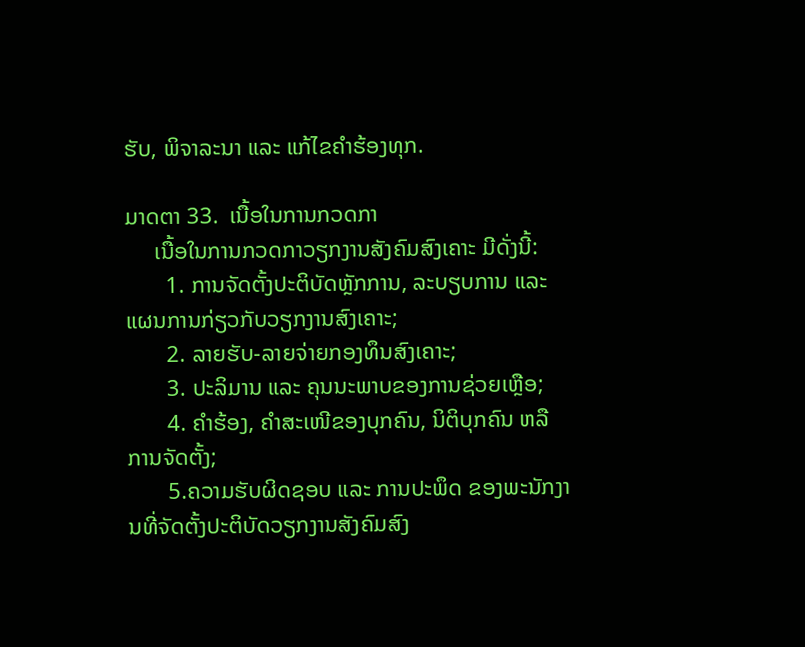ຮັບ, ພິຈາລະນາ ແລະ ແກ້ໄຂຄຳຮ້ອງທຸກ.

ມາດຕາ 33.  ເນື້ອໃນການກວດກາ
     ເນື້ອໃນການກວດກາວຽກງານສັງຄົມສົງເຄາະ ມີດັ່ງນີ້:
       1. ການຈັດຕັ້ງປະຕິບັດຫຼັກການ, ລະບຽບການ ແລະ ແຜນການກ່ຽວກັບວຽກງານສົງເຄາະ;
       2. ລາຍຮັບ-ລາຍຈ່າຍກອງທຶນສົງເຄາະ;
       3. ປະລິມານ ແລະ ຄຸນນະພາບຂອງການຊ່ວຍເຫຼືອ;
       4. ຄຳຮ້ອງ, ຄຳສະເໜີຂອງບຸກຄົນ, ນິຕິບຸກຄົນ ຫລື ການຈັດຕັ້ງ;
       5.ຄວາມຮັບຜິດຊອບ ແລະ ການປະພຶດ ຂອງພະນັກງານທີ່ຈັດຕັ້ງປະຕິບັດວຽກງານສັງຄົມສົງ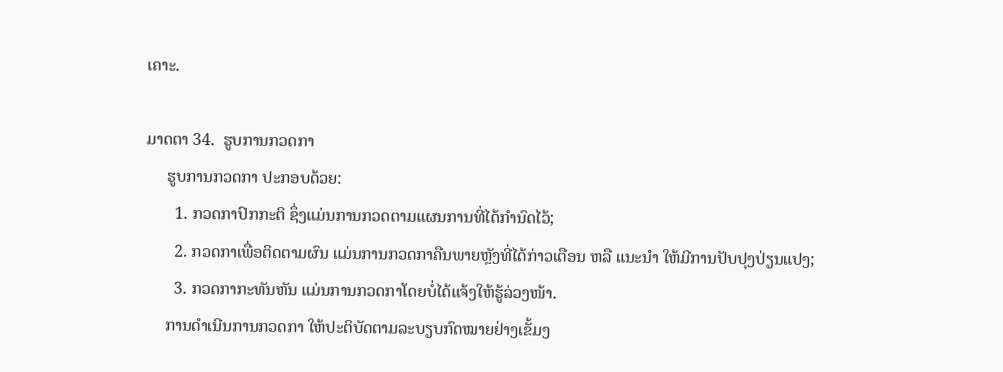ເຄາະ.

ມາດຕາ 34.  ຮູບການກວດກາ
     ຮູບການກວດກາ ປະກອບດ້ວຍ:
       1. ກວດກາປົກກະຕິ ຊຶ່ງແມ່ນການກວດຕາມແຜນການທີ່ໄດ້ກຳນົດໄວ້;
       2. ກວດກາເພື່ອຕິດຕາມຜົນ ແມ່ນການກວດກາຄືນພາຍຫຼັງທີ່ໄດ້ກ່າວເຕືອນ ຫລື ແນະນຳ ໃຫ້ມີການປັບປຸງປ່ຽນແປງ;
       3. ກວດກາກະທັນຫັນ ແມ່ນການກວດກາໂດຍບໍ່ໄດ້ແຈ້ງໃຫ້ຮູ້ລ່ວງໜ້າ.
     ການດຳເນີນການກວດກາ ໃຫ້ປະຕິບັດຕາມລະບຽບກົດໝາຍຢ່າງເຂັ້ມງ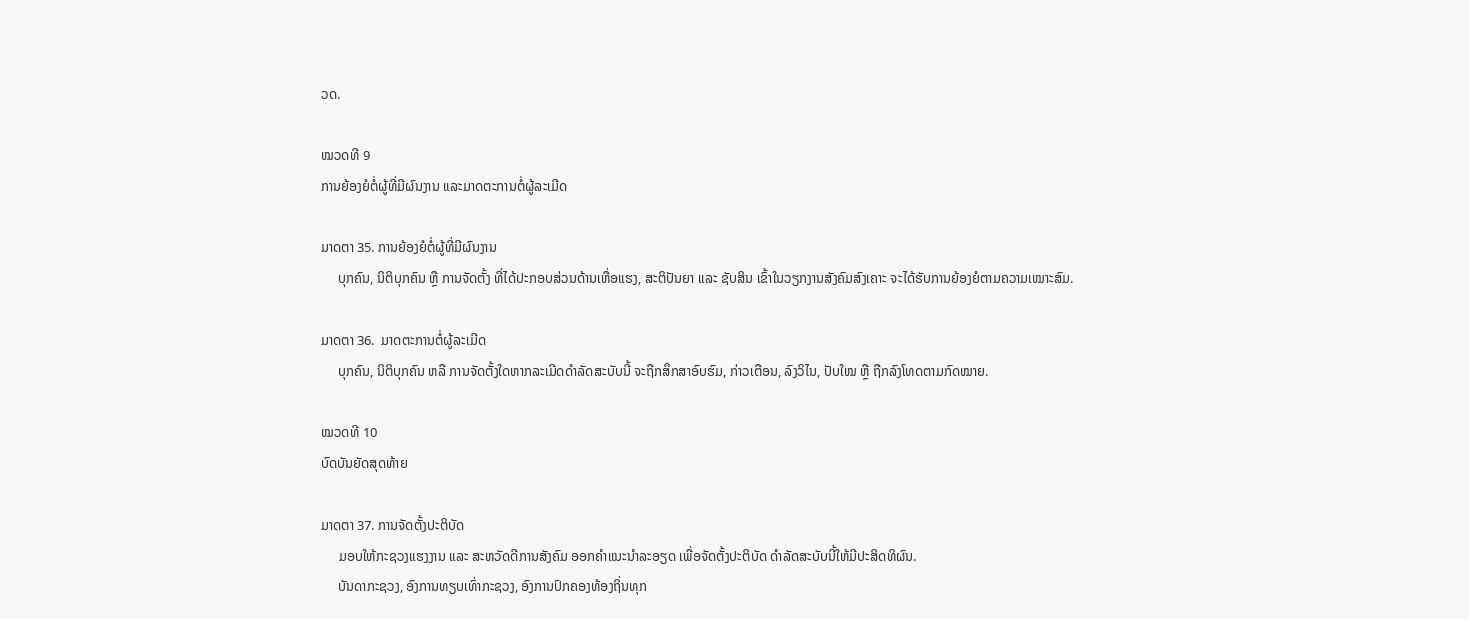ວດ.

ໝວດທີ 9
ການຍ້ອງຍໍຕໍ່ຜູ້ທີ່ມີຜົນງານ ແລະມາດຕະການຕໍ່ຜູ້ລະເມີດ

ມາດຕາ 35. ການຍ້ອງຍໍຕໍ່ຜູ້ທີ່ມີຜົນງານ
     ບຸກຄົນ, ນິຕິບຸກຄົນ ຫຼື ການຈັດຕັ້ງ ທີ່ໄດ້ປະກອບສ່ວນດ້ານເຫື່ອແຮງ, ສະຕິປັນຍາ ແລະ ຊັບສິນ ເຂົ້າໃນວຽກງານສັງຄົມສົງເຄາະ ຈະໄດ້ຮັບການຍ້ອງຍໍຕາມຄວາມເໝາະສົມ.

ມາດຕາ 36.  ມາດຕະການຕໍ່ຜູ້ລະເມີດ
     ບຸກຄົນ, ນິຕິບຸກຄົນ ຫລື ການຈັດຕັ້ງໃດຫາກລະເມີດດຳລັດສະບັບນີ້ ຈະຖືກສຶກສາອົບຮົມ, ກ່າວເຕືອນ, ລົງວິໄນ, ປັບໃໝ ຫຼື ຖືກລົງໂທດຕາມກົດໝາຍ.

ໝວດທີ 10
ບົດບັນຍັດສຸດທ້າຍ

ມາດຕາ 37. ການຈັດຕັ້ງປະຕິບັດ
     ມອບໃຫ້ກະຊວງແຮງງານ ແລະ ສະຫວັດດີການສັງຄົມ ອອກຄຳແນະນຳລະອຽດ ເພື່ອຈັດຕັ້ງປະຕິບັດ ດຳລັດສະບັບນີ້ໃຫ້ມີປະສິດທິຜົນ.
     ບັນດາກະຊວງ, ອົງການທຽບເທົ່າກະຊວງ, ອົງການປົກຄອງທ້ອງຖິ່ນທຸກ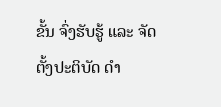ຂັ້ນ ຈົ່ງຮັບຮູ້ ແລະ ຈັດຕັ້ງປະຕິບັດ ດຳ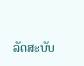ລັດສະບັບ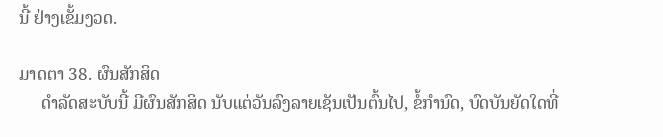ນີ້ ຢ່າງເຂັ້ມງວດ.

ມາດຕາ 38. ຜົນສັກສິດ
     ດຳລັດສະບັບນີ້ ມີຜົນສັກສິດ ນັບແຕ່ວັນລົງລາຍເຊັນເປັນຕົ້ນໄປ, ຂໍ້ກຳນົດ, ບົດບັນຍັດໃດທີ່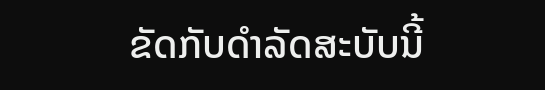ຂັດກັບດຳລັດສະບັບນີ້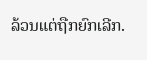ລ້ວນແຕ່ຖືກຍົກເລີກ.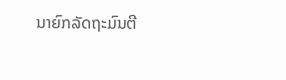ນາຍົກລັດຖະມົນຕີ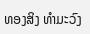ທອງສິງ ທຳມະວົງ